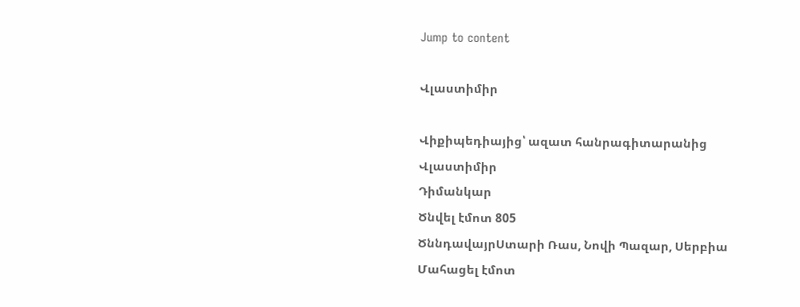Jump to content

Վլաստիմիր

Վիքիպեդիայից՝ ազատ հանրագիտարանից
Վլաստիմիր
Դիմանկար
Ծնվել էմոտ 805
ԾննդավայրՍտարի Ռաս, Նովի Պազար, Սերբիա
Մահացել էմոտ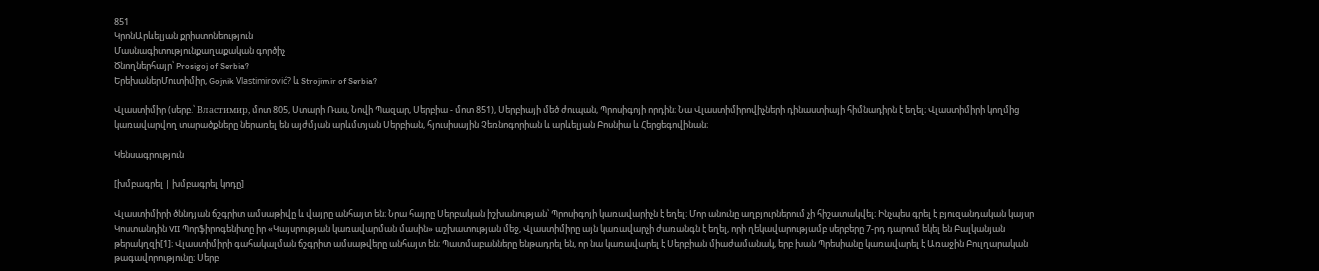851
ԿրոնԱրևելյան քրիստոնեություն
Մասնագիտությունքաղաքական գործիչ
Ծնողներհայր՝ Prosigoj of Serbia?
ԵրեխաներՄուտիմիր, Gojnik Vlastimirović? և Strojimir of Serbia?

Վլաստիմիր (սերբ.՝ Властимир, մոտ 805, Ստարի Ռաս, Նովի Պազար, Սերբիա - մոտ 851), Սերբիայի մեծ ժուպան, Պրոսիգոյի որդին։ Նա Վլաստիմիրովիչների դինաստիայի հիմնադիրն է եղել։ Վլաստիմիրի կողմից կառավարվող տարածքները ներառել են այժմյան արևմտյան Սերբիան, հյուսիսային Չեռնոգորիան և արևելյան Բոսնիա և Հերցեգովինան։

Կենսագրություն

[խմբագրել | խմբագրել կոդը]

Վլաստիմիրի ծննդյան ճշգրիտ ամսաթիվը և վայրը անհայտ են։ Նրա հայրը Սերբական իշխանության՝ Պրոսիգոյի կառավարիչն է եղել։ Մոր անունը աղբյուրներում չի հիշատակվել։ Ինչպես գրել է բյուզանդական կայսր Կոստանդին VII Պորֆիրոգենիտը իր «Կայսրության կառավարման մասին» աշխատության մեջ, Վլաստիմիրը այն կառավարչի ժառանգն է եղել, որի ղեկավարությամբ սերբերը 7-րդ դարում եկել են Բալկանյան թերակղզի[1]։ Վլաստիմիրի գահակալման ճշգրիտ ամսաթվերը անհայտ են։ Պատմաբանները ենթադրել են, որ նա կառավարել է Սերբիան միաժամանակ, երբ խան Պրեսիանը կառավարել է Առաջին Բուլղարական թագավորությունը։ Սերբ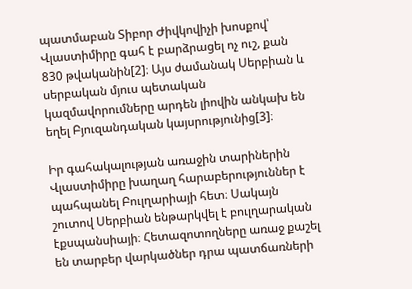պատմաբան Տիբոր Ժիվկովիչի խոսքով՝ Վլաստիմիրը գահ է բարձրացել ոչ ուշ, քան 830 թվականին[2]։ Այս ժամանակ Սերբիան և սերբական մյուս պետական կազմավորումները արդեն լիովին անկախ են եղել Բյուզանդական կայսրությունից[3]։

Իր գահակալության առաջին տարիներին Վլաստիմիրը խաղաղ հարաբերություններ է պահպանել Բուլղարիայի հետ։ Սակայն շուտով Սերբիան ենթարկվել է բուլղարական էքսպանսիայի։ Հետազոտողները առաջ քաշել են տարբեր վարկածներ դրա պատճառների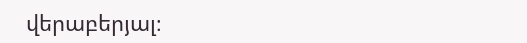վերաբերյալ։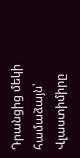Դրանցից մեկի համաձայն՝ Վլաստիմիրը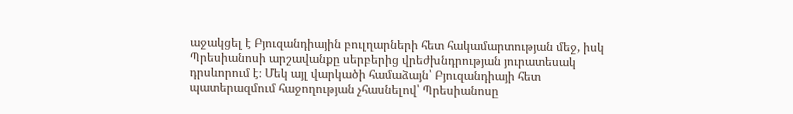աջակցել է Բյուզանդիային բուլղարների հետ հակամարտության մեջ, իսկ Պրեսիանոսի արշավանքը սերբերից վրեժխնդրության յուրատեսակ դրսևորում է։ Մեկ այլ վարկածի համաձայն՝ Բյուզանդիայի հետ պատերազմում հաջողության չհասնելով՝ Պրեսիանոսը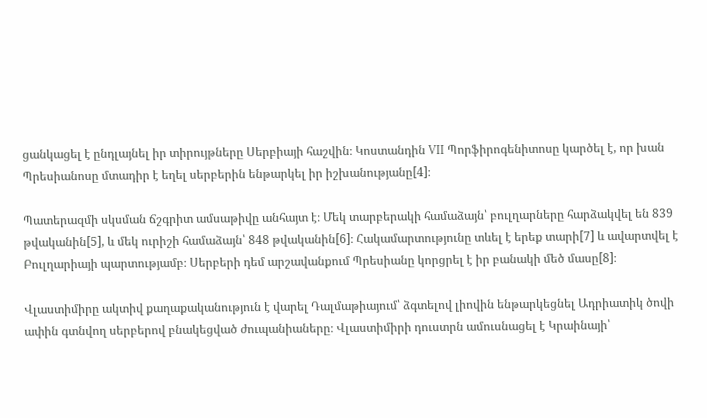ցանկացել է ընդլայնել իր տիրույթները Սերբիայի հաշվին։ Կոստանդին VII Պորֆիրոգենիտոսը կարծել է, որ խան Պրեսիանոսը մտադիր է եղել սերբերին ենթարկել իր իշխանությանը[4]։

Պատերազմի սկսման ճշգրիտ ամսաթիվը անհայտ է։ Մեկ տարբերակի համաձայն՝ բուլղարները հարձակվել են 839 թվականին[5], և մեկ ուրիշի համաձայն՝ 848 թվականին[6]։ Հակամարտությունը տևել է երեք տարի[7] և ավարտվել է Բուլղարիայի պարտությամբ։ Սերբերի դեմ արշավանքում Պրեսիանը կորցրել է իր բանակի մեծ մասը[8]։

Վլաստիմիրը ակտիվ քաղաքականություն է վարել Դալմաթիայում՝ ձգտելով լիովին ենթարկեցնել Ադրիատիկ ծովի ափին գտնվող սերբերով բնակեցված ժուպանիաները։ Վլաստիմիրի դուստրն ամուսնացել է Կրաինայի՝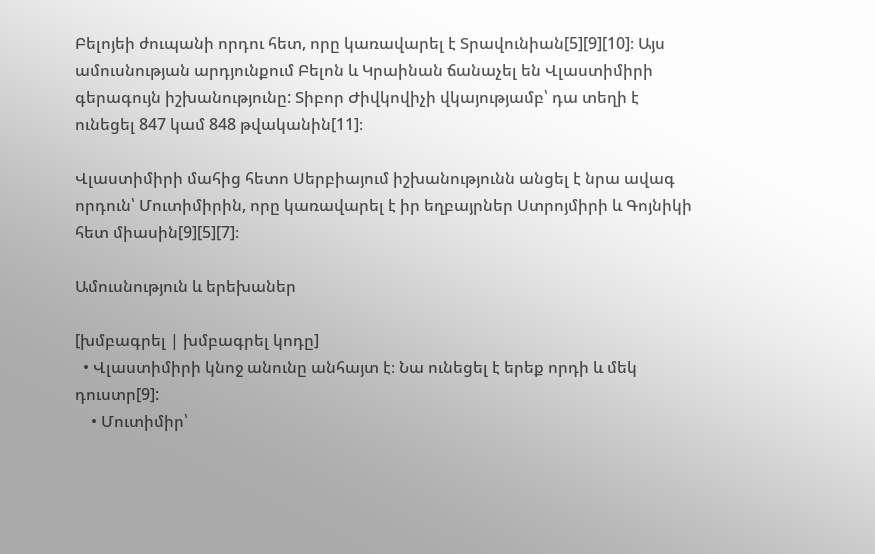Բելոյեի ժուպանի որդու հետ, որը կառավարել է Տրավունիան[5][9][10]։ Այս ամուսնության արդյունքում Բելոն և Կրաինան ճանաչել են Վլաստիմիրի գերագույն իշխանությունը: Տիբոր Ժիվկովիչի վկայությամբ՝ դա տեղի է ունեցել 847 կամ 848 թվականին[11]։

Վլաստիմիրի մահից հետո Սերբիայում իշխանությունն անցել է նրա ավագ որդուն՝ Մուտիմիրին, որը կառավարել է իր եղբայրներ Ստրոյմիրի և Գոյնիկի հետ միասին[9][5][7]։

Ամուսնություն և երեխաներ

[խմբագրել | խմբագրել կոդը]
  • Վլաստիմիրի կնոջ անունը անհայտ է։ Նա ունեցել է երեք որդի և մեկ դուստր[9]:
    • Մուտիմիր՝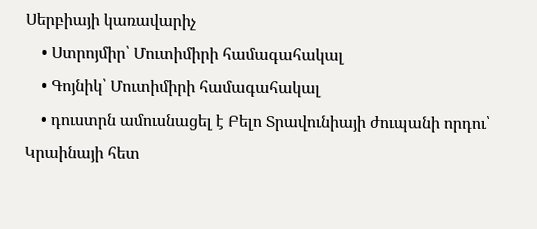Սերբիայի կառավարիչ
    • Ստրոյմիր՝ Մուտիմիրի համագահակալ
    • Գոյնիկ՝ Մուտիմիրի համագահակալ
    • դուստրն ամուսնացել է Բելո Տրավունիայի ժուպանի որդու՝ Կրաինայի հետ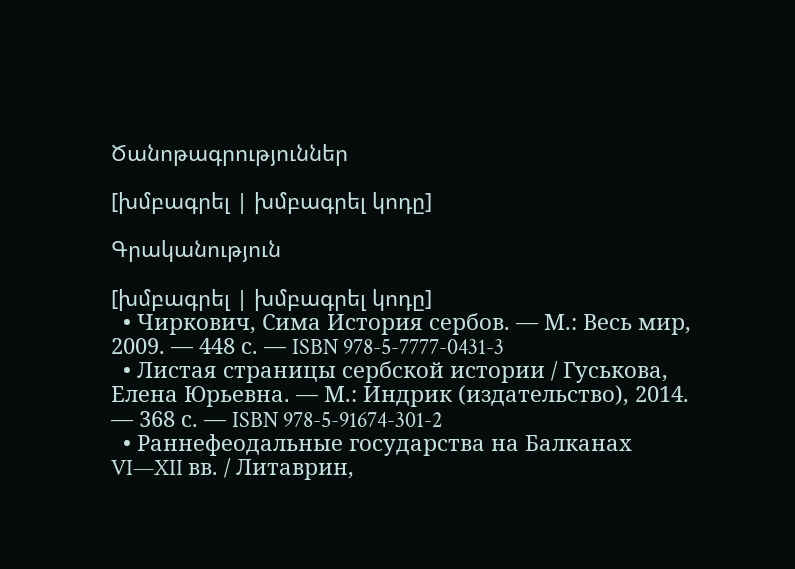Ծանոթագրություններ

[խմբագրել | խմբագրել կոդը]

Գրականություն

[խմբագրել | խմբագրել կոդը]
  • Чиркович, Сима История сербов. — М.: Весь мир, 2009. — 448 с. — ISBN 978-5-7777-0431-3
  • Листая страницы сербской истории / Гуськова, Елена Юрьевна. — М.: Индрик (издательство), 2014. — 368 с. — ISBN 978-5-91674-301-2
  • Раннефеодальные государства на Балканах VI—XII вв. / Литаврин,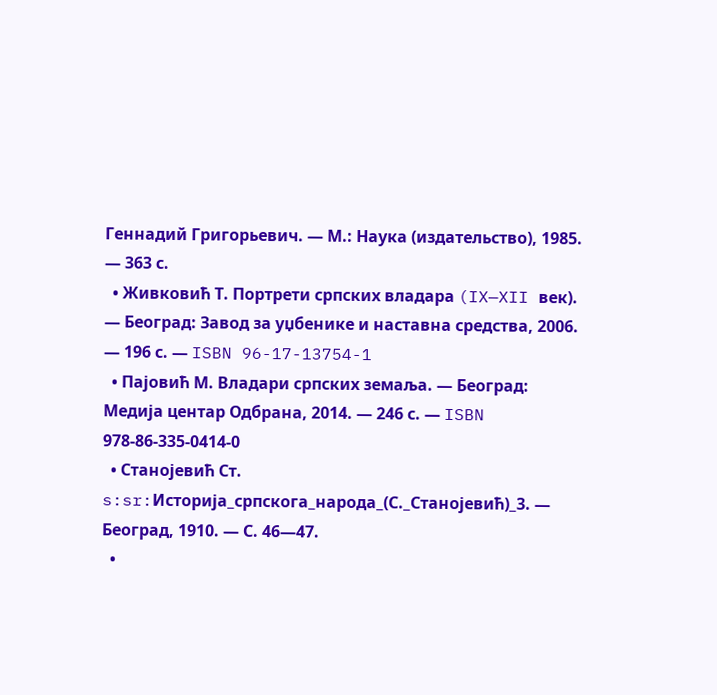Геннадий Григорьевич. — М.: Наука (издательство), 1985. — 363 с.
  • Живковић Т. Портрети српских владара (IX—XII век). — Београд: Завод за уџбенике и наставна средства, 2006. — 196 с. — ISBN 96-17-13754-1
  • Пајовић М. Владари српских земаља. — Београд: Медија центар Одбрана, 2014. — 246 с. — ISBN 978-86-335-0414-0
  • Станоjевић Ст.
s:sr:Историја_српскога_народа_(С._Станојевић)_3. — Београд, 1910. — С. 46—47.
  •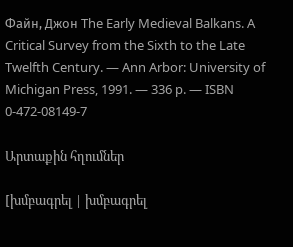Файн, Джон The Early Medieval Balkans. A Critical Survey from the Sixth to the Late Twelfth Century. — Ann Arbor: University of Michigan Press, 1991. — 336 p. — ISBN 0-472-08149-7

Արտաքին հղումներ

[խմբագրել | խմբագրել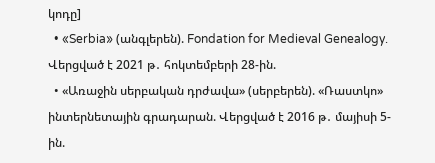կոդը]
  • «Serbia» (անգլերեն). Fondation for Medieval Genealogy. Վերցված է 2021 թ․ հոկտեմբերի 28-ին.
  • «Առաջին սերբական դրժավա» (սերբերեն). «Ռաստկո» ինտերնետային գրադարան. Վերցված է 2016 թ․ մայիսի 5-ին.